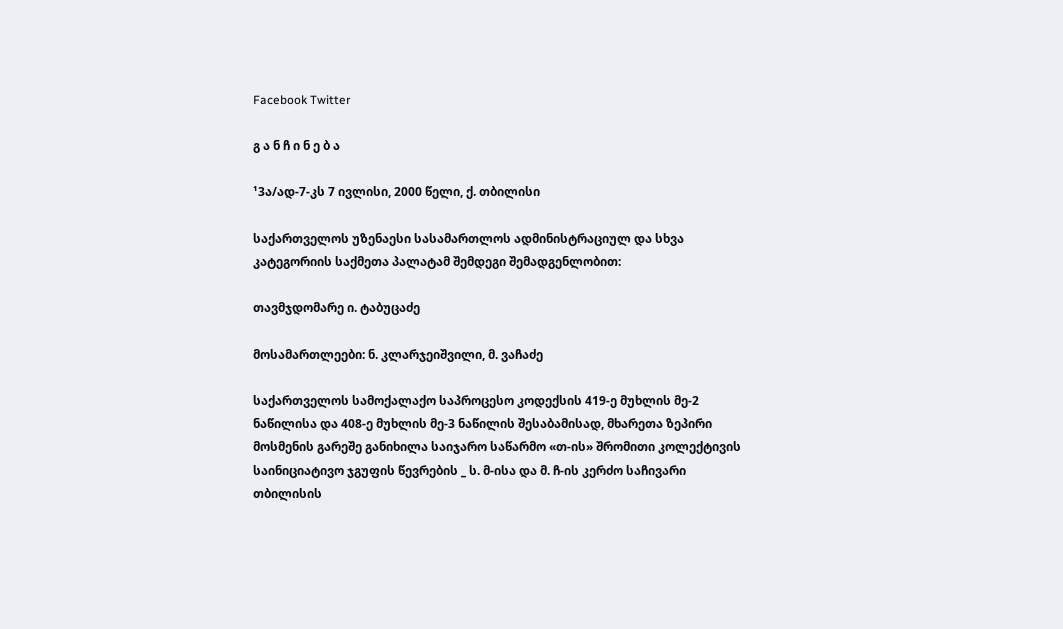Facebook Twitter

გ ა ნ ჩ ი ნ ე ბ ა

¹3ა/ად-7-კს 7 ივლისი, 2000 წელი, ქ. თბილისი

საქართველოს უზენაესი სასამართლოს ადმინისტრაციულ და სხვა კატეგორიის საქმეთა პალატამ შემდეგი შემადგენლობით:

თავმჯდომარე ი. ტაბუცაძე

მოსამართლეები: ნ. კლარჯეიშვილი, მ. ვაჩაძე

საქართველოს სამოქალაქო საპროცესო კოდექსის 419-ე მუხლის მე-2 ნაწილისა და 408-ე მუხლის მე-3 ნაწილის შესაბამისად, მხარეთა ზეპირი მოსმენის გარეშე განიხილა საიჯარო საწარმო «თ-ის» შრომითი კოლექტივის საინიციატივო ჯგუფის წევრების _ ს. მ-ისა და მ. ჩ-ის კერძო საჩივარი თბილისის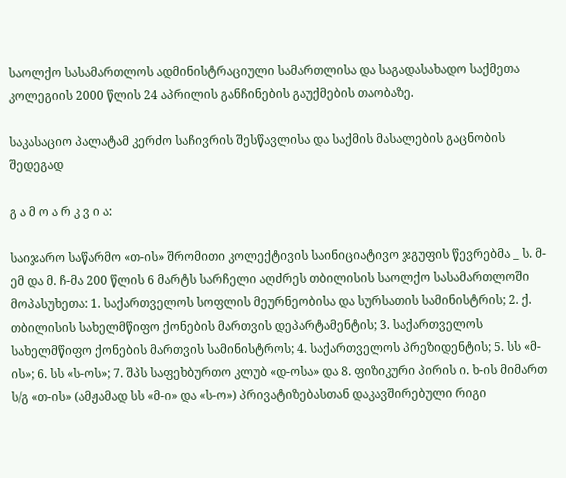საოლქო სასამართლოს ადმინისტრაციული სამართლისა და საგადასახადო საქმეთა კოლეგიის 2000 წლის 24 აპრილის განჩინების გაუქმების თაობაზე.

საკასაციო პალატამ კერძო საჩივრის შესწავლისა და საქმის მასალების გაცნობის შედეგად

გ ა მ ო ა რ კ ვ ი ა:

საიჯარო საწარმო «თ-ის» შრომითი კოლექტივის საინიციატივო ჯგუფის წევრებმა _ ს. მ-ემ და მ. ჩ-მა 200 წლის 6 მარტს სარჩელი აღძრეს თბილისის საოლქო სასამართლოში მოპასუხეთა: 1. საქართველოს სოფლის მეურნეობისა და სურსათის სამინისტრის; 2. ქ. თბილისის სახელმწიფო ქონების მართვის დეპარტამენტის; 3. საქართველოს სახელმწიფო ქონების მართვის სამინისტროს; 4. საქართველოს პრეზიდენტის; 5. სს «მ-ის»; 6. სს «ს-ოს»; 7. შპს საფეხბურთო კლუბ «დ-ოსა» და 8. ფიზიკური პირის ი. ხ-ის მიმართ ს/გ «თ-ის» (ამჟამად სს «მ-ი» და «ს-ო») პრივატიზებასთან დაკავშირებული რიგი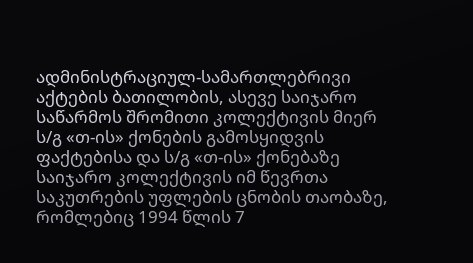ადმინისტრაციულ-სამართლებრივი აქტების ბათილობის, ასევე საიჯარო საწარმოს შრომითი კოლექტივის მიერ ს/გ «თ-ის» ქონების გამოსყიდვის ფაქტებისა და ს/გ «თ-ის» ქონებაზე საიჯარო კოლექტივის იმ წევრთა საკუთრების უფლების ცნობის თაობაზე, რომლებიც 1994 წლის 7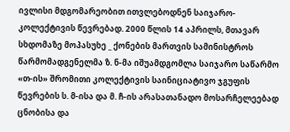ივლისი მდგომარეობით ითვლებოდნენ საიჯარო-კოლექტივის წევრებად. 2000 წლის 14 აპრილს, მთავარ სხდომაზე მოპასუხე _ ქონების მართვის სამინისტროს წარმომადგენელმა ზ. ნ-მა იშუამდგომლა საიჯარო საწარმო «თ-ის» შრომითი კოლექტივის საინიციატივო ჯგუფის წევრების ს. მ-ისა და მ. ჩ-ის არასათანადო მოსარჩელეებად ცნობისა და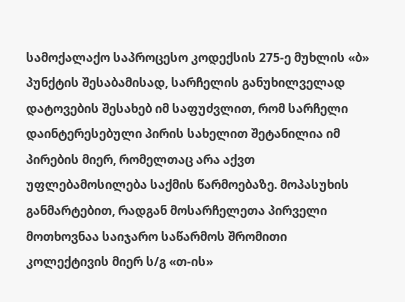სამოქალაქო საპროცესო კოდექსის 275-ე მუხლის «ბ» პუნქტის შესაბამისად, სარჩელის განუხილველად დატოვების შესახებ იმ საფუძვლით, რომ სარჩელი დაინტერესებული პირის სახელით შეტანილია იმ პირების მიერ, რომელთაც არა აქვთ უფლებამოსილება საქმის წარმოებაზე. მოპასუხის განმარტებით, რადგან მოსარჩელეთა პირველი მოთხოვნაა საიჯარო საწარმოს შრომითი კოლექტივის მიერ ს/გ «თ-ის»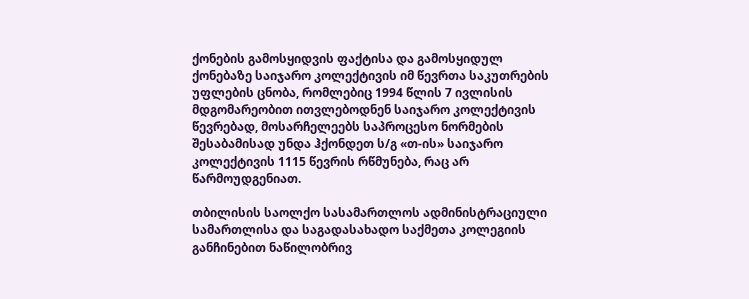ქონების გამოსყიდვის ფაქტისა და გამოსყიდულ ქონებაზე საიჯარო კოლექტივის იმ წევრთა საკუთრების უფლების ცნობა, რომლებიც 1994 წლის 7 ივლისის მდგომარეობით ითვლებოდნენ საიჯარო კოლექტივის წევრებად, მოსარჩელეებს საპროცესო ნორმების შესაბამისად უნდა ჰქონდეთ ს/გ «თ-ის» საიჯარო კოლექტივის 1115 წევრის რწმუნება, რაც არ წარმოუდგენიათ.

თბილისის საოლქო სასამართლოს ადმინისტრაციული სამართლისა და საგადასახადო საქმეთა კოლეგიის განჩინებით ნაწილობრივ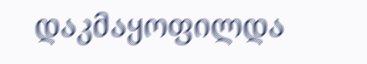დაკმაყოფილდა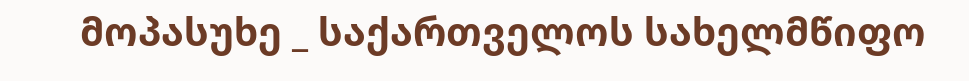მოპასუხე _ საქართველოს სახელმწიფო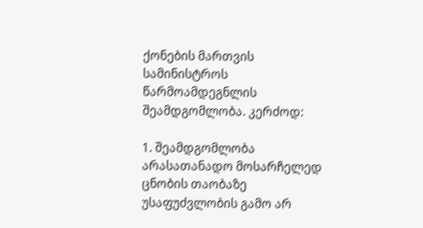ქონების მართვის სამინისტროს წარმოამდეგნლის შეამდგომლობა. კერძოდ:

1. შეამდგომლობა არასათანადო მოსარჩელედ ცნობის თაობაზე უსაფუძვლობის გამო არ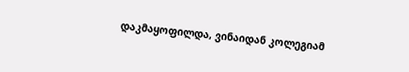დაკმაყოფილდა, ვინაიდან კოლეგიამ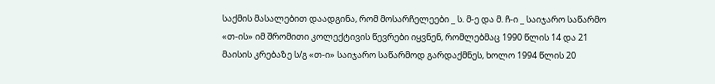საქმის მასალებით დაადგინა, რომ მოსარჩელეები _ ს. მ-ე და მ. ჩ-ი _ საიჯარო საწარმო «თ-ის» იმ შრომითი კოლექტივის წევრები იყვნენ, რომლებმაც 1990 წლის 14 და 21 მაისის კრებაზე ს/გ «თ-ი» საიჯარო საწარმოდ გარდაქმნეს, ხოლო 1994 წლის 20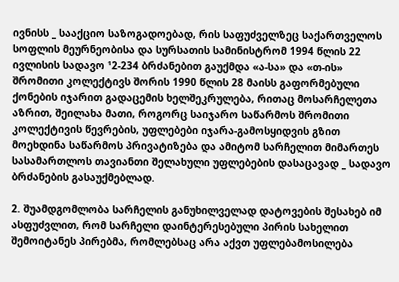ივნისს _ სააქციო საზოგადოებად, რის საფუძველზეც საქართველოს სოფლის მეურნეობისა და სურსათის სამინისტრომ 1994 წლის 22 ივლისის სადავო ¹2-234 ბრძანებით გაუქმდა «ა-სა» და «თ-ის» შრომითი კოლექტივს შორის 1990 წლის 28 მაისს გაფორმებული ქონების იჯარით გადაცემის ხელშეკრულება, რითაც მოსარჩელეთა აზრით, შეილახა მათი, როგორც საიჯარო საწარმოს შრომითი კოლექტივის წევრების, უფლებები იჯარა-გამოსყიდვის გზით მოეხდინა საწარმოს პრივატიზება და ამიტომ სარჩელით მიმართეს სასამართლოს თავიანთი შელახული უფლებების დასაცავად _ სადავო ბრძანების გასაუქმებლად.

2. შუამდგომლობა სარჩელის განუხილველად დატოვების შესახებ იმ ასფუძვლით, რომ სარჩელი დაინტერესებული პირის სახელით შემოიტანეს პირებმა, რომლებსაც არა აქვთ უფლებამოსილება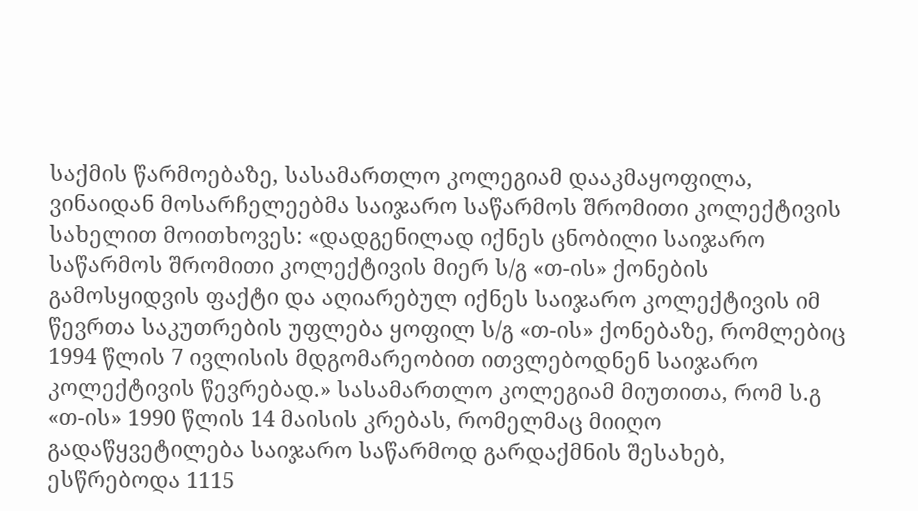საქმის წარმოებაზე, სასამართლო კოლეგიამ დააკმაყოფილა, ვინაიდან მოსარჩელეებმა საიჯარო საწარმოს შრომითი კოლექტივის სახელით მოითხოვეს: «დადგენილად იქნეს ცნობილი საიჯარო საწარმოს შრომითი კოლექტივის მიერ ს/გ «თ-ის» ქონების გამოსყიდვის ფაქტი და აღიარებულ იქნეს საიჯარო კოლექტივის იმ წევრთა საკუთრების უფლება ყოფილ ს/გ «თ-ის» ქონებაზე, რომლებიც 1994 წლის 7 ივლისის მდგომარეობით ითვლებოდნენ საიჯარო კოლექტივის წევრებად.» სასამართლო კოლეგიამ მიუთითა, რომ ს.გ «თ-ის» 1990 წლის 14 მაისის კრებას, რომელმაც მიიღო გადაწყვეტილება საიჯარო საწარმოდ გარდაქმნის შესახებ, ესწრებოდა 1115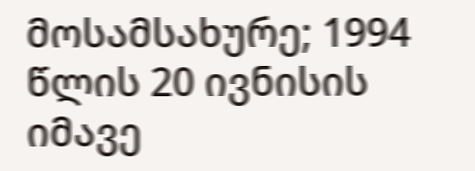მოსამსახურე; 1994 წლის 20 ივნისის იმავე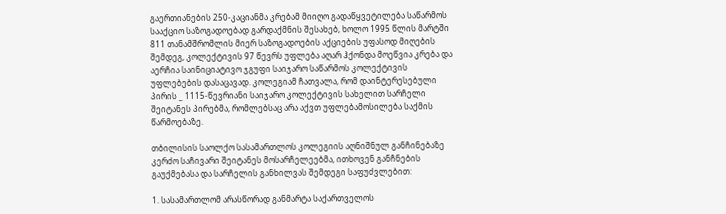გაერთიანების 250-კაციანმა კრებამ მიიღო გადაწყვეტილება საწარმოს სააქციო საზოგადოებად გარდაქმნის შესახებ, ხოლო 1995 წლის მარტში 811 თანამშრომლის მიერ საზოგადოების აქციების უფასოდ მიღების შემდეგ, კოლექტივის 97 წევრს უფლება აღარ ჰქონდა მოეწვია კრება და აერჩია საინიციატივო ჯგუფი საიჯარო საწარმოს კოლექტივის უფლებების დასაცავად. კოლეგიამ ჩათვალა, რომ დაინტერესებული პირის _ 1115-წევრიანი საიჯარო კოლექტივის სახელით სარჩელი შეიტანეს პირებმა, რომლებსაც არა აქვთ უფლებამოსილება საქმის წარმოებაზე.

თბილისის საოლქო სასამართლოს კოლეგიის აღნიშნულ განჩინებაზე კერძო საჩივარი შეიტანეს მოსარჩელეებმა, ითხოვენ განჩნების გაუქმებასა და სარჩელის განხილვას შემდეგი საფუძვლებით:

1. სასამართლომ არასწორად განმარტა საქართველოს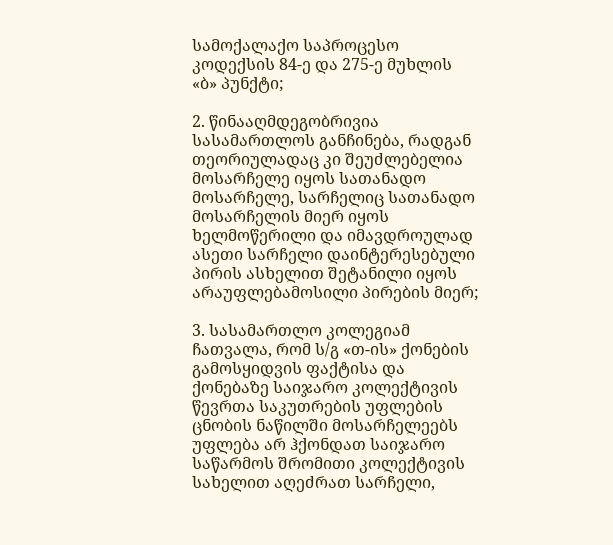სამოქალაქო საპროცესო კოდექსის 84-ე და 275-ე მუხლის «ბ» პუნქტი;

2. წინააღმდეგობრივია სასამართლოს განჩინება, რადგან თეორიულადაც კი შეუძლებელია მოსარჩელე იყოს სათანადო მოსარჩელე, სარჩელიც სათანადო მოსარჩელის მიერ იყოს ხელმოწერილი და იმავდროულად ასეთი სარჩელი დაინტერესებული პირის ასხელით შეტანილი იყოს არაუფლებამოსილი პირების მიერ;

3. სასამართლო კოლეგიამ ჩათვალა, რომ ს/გ «თ-ის» ქონების გამოსყიდვის ფაქტისა და ქონებაზე საიჯარო კოლექტივის წევრთა საკუთრების უფლების ცნობის ნაწილში მოსარჩელეებს უფლება არ ჰქონდათ საიჯარო საწარმოს შრომითი კოლექტივის სახელით აღეძრათ სარჩელი,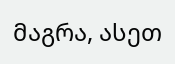მაგრა, ასეთ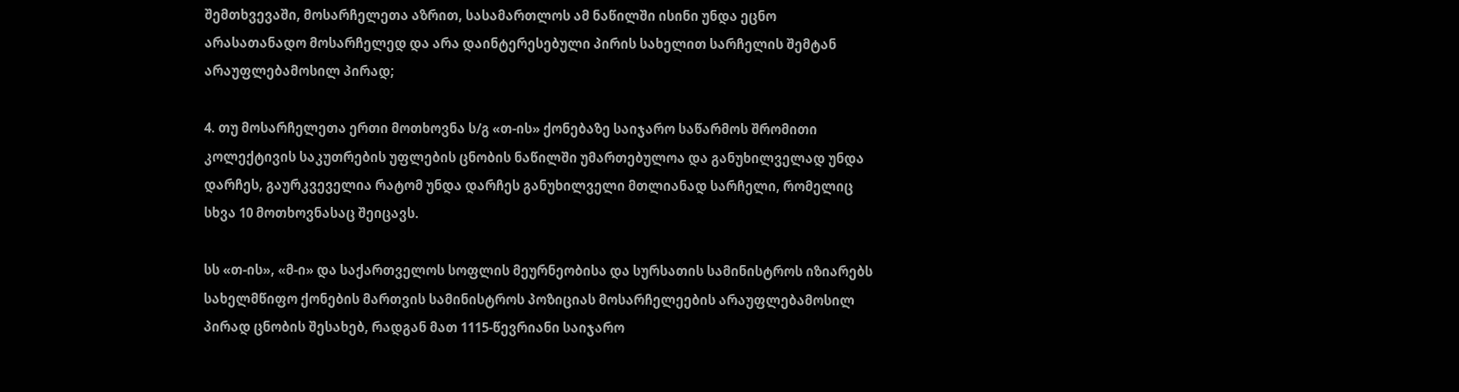შემთხვევაში, მოსარჩელეთა აზრით, სასამართლოს ამ ნაწილში ისინი უნდა ეცნო არასათანადო მოსარჩელედ და არა დაინტერესებული პირის სახელით სარჩელის შემტან არაუფლებამოსილ პირად;

4. თუ მოსარჩელეთა ერთი მოთხოვნა ს/გ «თ-ის» ქონებაზე საიჯარო საწარმოს შრომითი კოლექტივის საკუთრების უფლების ცნობის ნაწილში უმართებულოა და განუხილველად უნდა დარჩეს, გაურკვეველია რატომ უნდა დარჩეს განუხილველი მთლიანად სარჩელი, რომელიც სხვა 10 მოთხოვნასაც შეიცავს.

სს «თ-ის», «მ-ი» და საქართველოს სოფლის მეურნეობისა და სურსათის სამინისტროს იზიარებს სახელმწიფო ქონების მართვის სამინისტროს პოზიციას მოსარჩელეების არაუფლებამოსილ პირად ცნობის შესახებ, რადგან მათ 1115-წევრიანი საიჯარო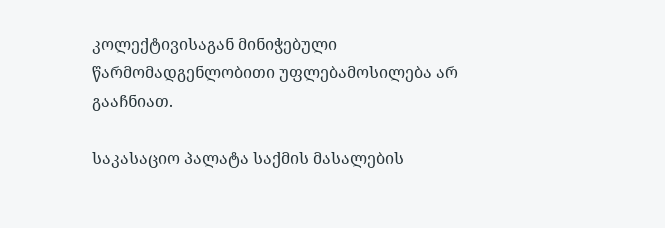კოლექტივისაგან მინიჭებული წარმომადგენლობითი უფლებამოსილება არ გააჩნიათ.

საკასაციო პალატა საქმის მასალების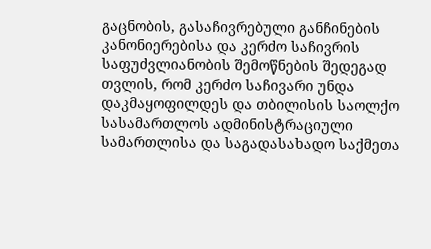გაცნობის, გასაჩივრებული განჩინების კანონიერებისა და კერძო საჩივრის საფუძვლიანობის შემოწნების შედეგად თვლის, რომ კერძო საჩივარი უნდა დაკმაყოფილდეს და თბილისის საოლქო სასამართლოს ადმინისტრაციული სამართლისა და საგადასახადო საქმეთა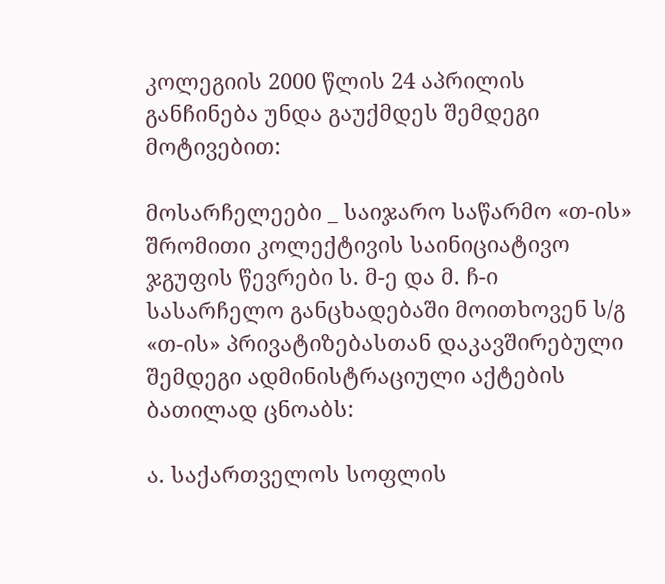კოლეგიის 2000 წლის 24 აპრილის განჩინება უნდა გაუქმდეს შემდეგი მოტივებით:

მოსარჩელეები _ საიჯარო საწარმო «თ-ის» შრომითი კოლექტივის საინიციატივო ჯგუფის წევრები ს. მ-ე და მ. ჩ-ი სასარჩელო განცხადებაში მოითხოვენ ს/გ «თ-ის» პრივატიზებასთან დაკავშირებული შემდეგი ადმინისტრაციული აქტების ბათილად ცნოაბს:

ა. საქართველოს სოფლის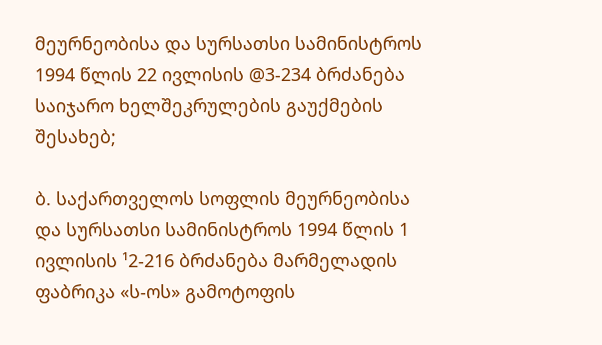მეურნეობისა და სურსათსი სამინისტროს 1994 წლის 22 ივლისის @3-234 ბრძანება საიჯარო ხელშეკრულების გაუქმების შესახებ;

ბ. საქართველოს სოფლის მეურნეობისა და სურსათსი სამინისტროს 1994 წლის 1 ივლისის ¹2-216 ბრძანება მარმელადის ფაბრიკა «ს-ოს» გამოტოფის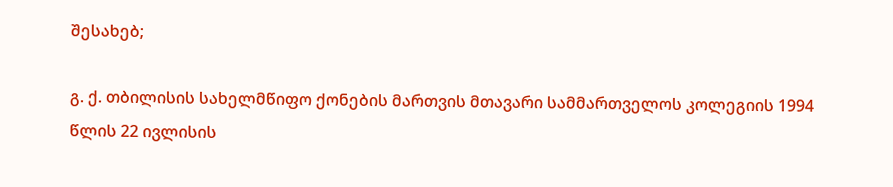შესახებ;

გ. ქ. თბილისის სახელმწიფო ქონების მართვის მთავარი სამმართველოს კოლეგიის 1994 წლის 22 ივლისის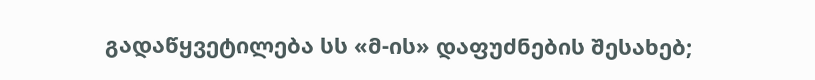გადაწყვეტილება სს «მ-ის» დაფუძნების შესახებ;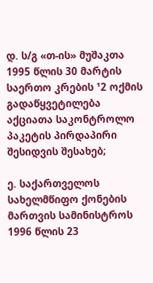დ. ს/გ «თ-ის» მუშაკთა 1995 წლის 30 მარტის საერთო კრების ¹2 ოქმის გადაწყვეტილება აქციათა საკონტროლო პაკეტის პირდაპირი შესიდვის შესახებ;

ე. საქართველოს სახელმწიფო ქონების მართვის სამინისტროს 1996 წლის 23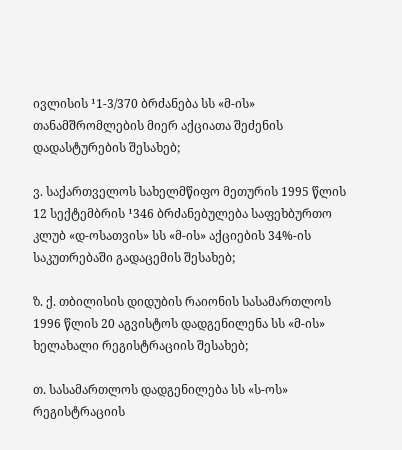ივლისის ¹1-3/370 ბრძანება სს «მ-ის» თანამშრომლების მიერ აქციათა შეძენის დადასტურების შესახებ;

ვ. საქართველოს სახელმწიფო მეთურის 1995 წლის 12 სექტემბრის ¹346 ბრძანებულება საფეხბურთო კლუბ «დ-ოსათვის» სს «მ-ის» აქციების 34%-ის საკუთრებაში გადაცემის შესახებ;

ზ. ქ. თბილისის დიდუბის რაიონის სასამართლოს 1996 წლის 20 აგვისტოს დადგენილენა სს «მ-ის» ხელახალი რეგისტრაციის შესახებ;

თ. სასამართლოს დადგენილება სს «ს-ოს» რეგისტრაციის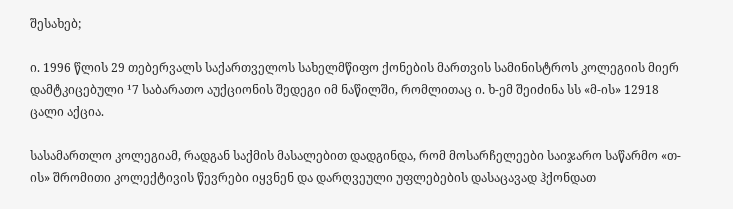შესახებ;

ი. 1996 წლის 29 თებერვალს საქართველოს სახელმწიფო ქონების მართვის სამინისტროს კოლეგიის მიერ დამტკიცებული ¹7 საბარათო აუქციონის შედეგი იმ ნაწილში, რომლითაც ი. ხ-ემ შეიძინა სს «მ-ის» 12918 ცალი აქცია.

სასამართლო კოლეგიამ, რადგან საქმის მასალებით დადგინდა, რომ მოსარჩელეები საიჯარო საწარმო «თ-ის» შრომითი კოლექტივის წევრები იყვნენ და დარღვეული უფლებების დასაცავად ჰქონდათ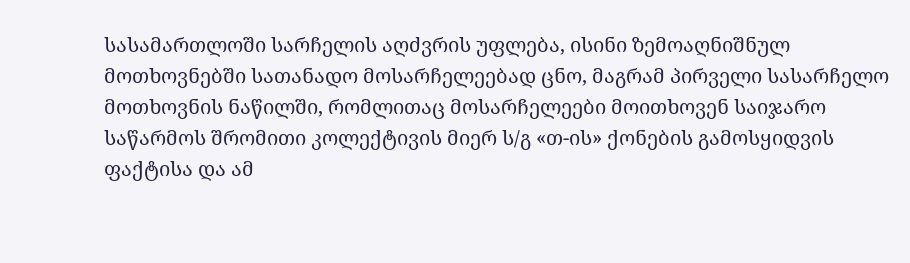სასამართლოში სარჩელის აღძვრის უფლება, ისინი ზემოაღნიშნულ მოთხოვნებში სათანადო მოსარჩელეებად ცნო, მაგრამ პირველი სასარჩელო მოთხოვნის ნაწილში, რომლითაც მოსარჩელეები მოითხოვენ საიჯარო საწარმოს შრომითი კოლექტივის მიერ ს/გ «თ-ის» ქონების გამოსყიდვის ფაქტისა და ამ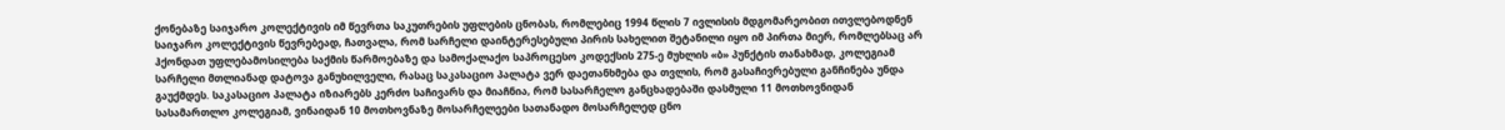ქონებაზე საიჯარო კოლექტივის იმ წევრთა საკუთრების უფლების ცნობას, რომლებიც 1994 წლის 7 ივლისის მდგომარეობით ითვლებოდნენ საიჯარო კოლექტივის წევრებეად, ჩათვალა, რომ სარჩელი დაინტერესებული პირის სახელით შეტანილი იყო იმ პირთა მიერ, რომლებსაც არ ჰქონდათ უფლებამოსილება საქმის წარმოებაზე და სამოქალაქო საპროცესო კოდექსის 275-ე მუხლის «ბ» პუნქტის თანახმად, კოლეგიამ სარჩელი მთლიანად დატოვა განუხილველი, რასაც საკასაციო პალატა ვერ დაეთანხმება და თვლის, რომ გასაჩივრებული განჩინება უნდა გაუქმდეს. საკასაციო პალატა იზიარებს კერძო საჩივარს და მიაჩნია, რომ სასარჩელო განცხადებაში დასმული 11 მოთხოვნიდან სასამართლო კოლეგიამ, ვინაიდან 10 მოთხოვნაზე მოსარჩელეები სათანადო მოსარჩელედ ცნო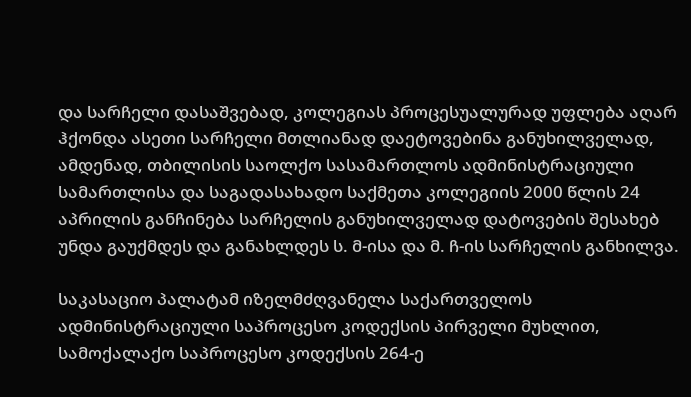და სარჩელი დასაშვებად, კოლეგიას პროცესუალურად უფლება აღარ ჰქონდა ასეთი სარჩელი მთლიანად დაეტოვებინა განუხილველად, ამდენად, თბილისის საოლქო სასამართლოს ადმინისტრაციული სამართლისა და საგადასახადო საქმეთა კოლეგიის 2000 წლის 24 აპრილის განჩინება სარჩელის განუხილველად დატოვების შესახებ უნდა გაუქმდეს და განახლდეს ს. მ-ისა და მ. ჩ-ის სარჩელის განხილვა.

საკასაციო პალატამ იზელმძღვანელა საქართველოს ადმინისტრაციული საპროცესო კოდექსის პირველი მუხლით, სამოქალაქო საპროცესო კოდექსის 264-ე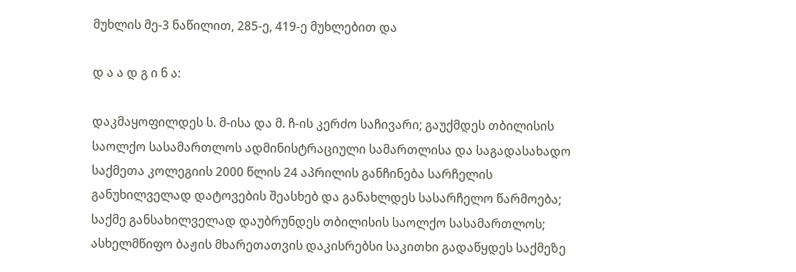მუხლის მე-3 ნაწილით, 285-ე, 419-ე მუხლებით და

დ ა ა დ გ ი ნ ა:

დაკმაყოფილდეს ს. მ-ისა და მ. ჩ-ის კერძო საჩივარი; გაუქმდეს თბილისის საოლქო სასამართლოს ადმინისტრაციული სამართლისა და საგადასახადო საქმეთა კოლეგიის 2000 წლის 24 აპრილის განჩინება სარჩელის განუხილველად დატოვების შეასხებ და განახლდეს სასარჩელო წარმოება; საქმე განსახილველად დაუბრუნდეს თბილისის საოლქო სასამართლოს; ასხელმწიფო ბაჟის მხარეთათვის დაკისრებსი საკითხი გადაწყდეს საქმეზე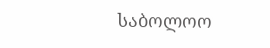საბოლოო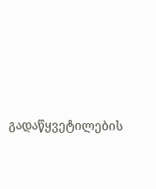გადაწყვეტილების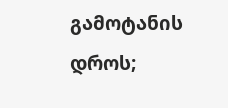გამოტანის დროს;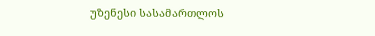უზენესი სასამართლოს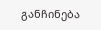განჩინება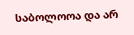საბოლოოა და არ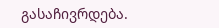გასაჩივრდება.